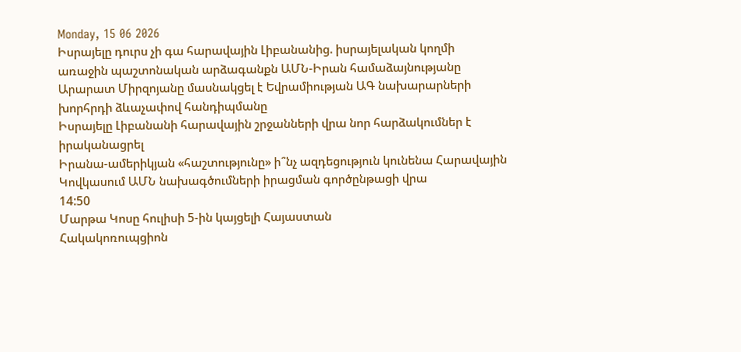Monday, 15 06 2026
Իսրայելը դուրս չի գա հարավային Լիբանանից. իսրայելական կողմի առաջին պաշտոնական արձագանքն ԱՄՆ-Իրան համաձայնությանը
Արարատ Միրզոյանը մասնակցել է Եվրամիության ԱԳ նախարարների խորհրդի ձևաչափով հանդիպմանը
Իսրայելը Լիբանանի հարավային շրջանների վրա նոր հարձակումներ է իրականացրել
Իրանա-ամերիկյան «հաշտությունը» ի՞նչ ազդեցություն կունենա Հարավային Կովկասում ԱՄՆ նախագծումների իրացման գործընթացի վրա
14:50
Մարթա Կոսը հուլիսի 5-ին կայցելի Հայաստան
Հակակոռուպցիոն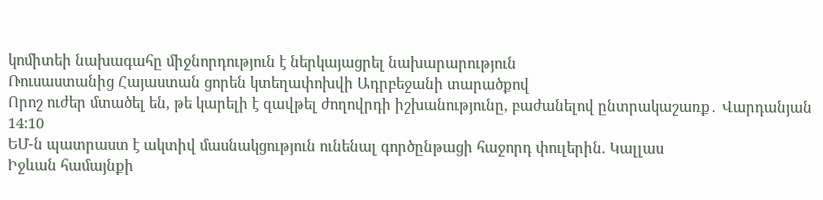կոմիտեի նախագահը միջնորդություն է ներկայացրել նախարարություն
Ռուսաստանից Հայաստան ցորեն կտեղափոխվի Ադրբեջանի տարածքով
Որոշ ուժեր մտածել են, թե կարելի է զավթել ժողովրդի իշխանությունը, բաժանելով ընտրակաշառք․ Վարդանյան
14:10
ԵՄ-ն պատրաստ է ակտիվ մասնակցություն ունենալ գործընթացի հաջորդ փուլերին. Կալլաս
Իջևան համայնքի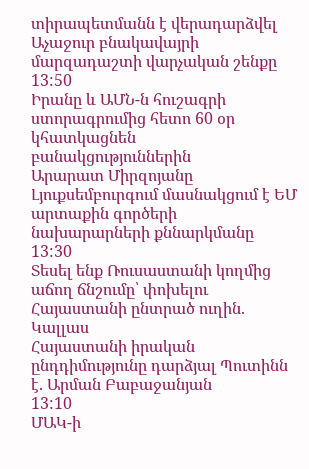տիրապետմանն է վերադարձվել Աչաջուր բնակավայրի մարզադաշտի վարչական շենքը
13:50
Իրանը և ԱՄՆ-ն հուշագրի ստորագրումից հետո 60 օր կհատկացնեն բանակցություններին
Արարատ Միրզոյանը Լյուքսեմբուրգում մասնակցում է ԵՄ արտաքին գործերի նախարարների քննարկմանը
13:30
Տեսել ենք Ռուսաստանի կողմից աճող ճնշումը՝ փոխելու Հայաստանի ընտրած ուղին. Կալլաս
Հայաստանի իրական ընդդիմությունը դարձյալ Պուտինն է. Արման Բաբաջանյան
13:10
ՄԱԿ-ի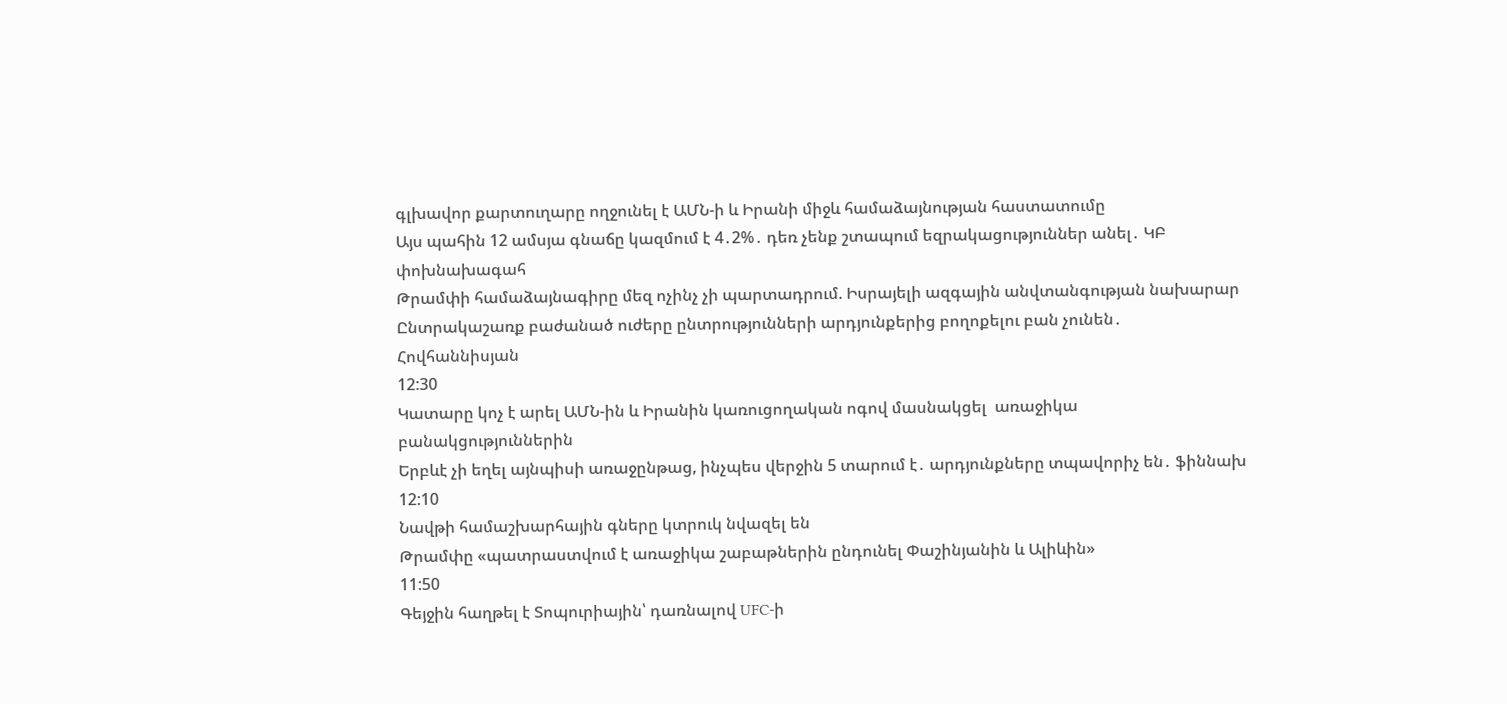գլխավոր քարտուղարը ողջունել է ԱՄՆ-ի և Իրանի միջև համաձայնության հաստատումը
Այս պահին 12 ամսյա գնաճը կազմում է 4․2%․ դեռ չենք շտապում եզրակացություններ անել․ ԿԲ փոխնախագահ
Թրամփի համաձայնագիրը մեզ ոչինչ չի պարտադրում. Իսրայելի ազգային անվտանգության նախարար
Ընտրակաշառք բաժանած ուժերը ընտրությունների արդյունքերից բողոքելու բան չունեն․ Հովհաննիսյան
12:30
Կատարը կոչ է արել ԱՄՆ-ին և Իրանին կառուցողական ոգով մասնակցել  առաջիկա բանակցություններին
Երբևէ չի եղել այնպիսի առաջընթաց, ինչպես վերջին 5 տարում է․ արդյունքները տպավորիչ են․ ֆիննախ
12:10
Նավթի համաշխարհային գները կտրուկ նվազել են
Թրամփը «պատրաստվում է առաջիկա շաբաթներին ընդունել Փաշինյանին և Ալիևին»
11:50
Գեյջին հաղթել է Տոպուրիային՝ դառնալով UFC-ի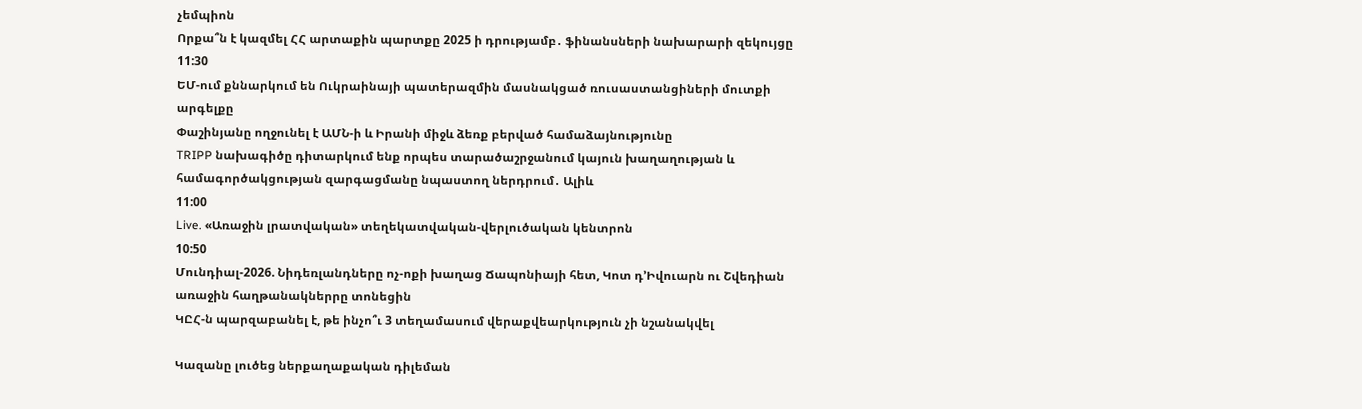չեմպիոն
Որքա՞ն է կազմել ՀՀ արտաքին պարտքը 2025 ի դրությամբ․ ֆինանսների նախարարի զեկույցը
11:30
ԵՄ-ում քննարկում են Ուկրաինայի պատերազմին մասնակցած ռուսաստանցիների մուտքի արգելքը
Փաշինյանը ողջունել է ԱՄՆ-ի և Իրանի միջև ձեռք բերված համաձայնությունը
TRIPP նախագիծը դիտարկում ենք որպես տարածաշրջանում կայուն խաղաղության և համագործակցության զարգացմանը նպաստող ներդրում․ Ալիև
11:00
Live. «Առաջին լրատվական» տեղեկատվական-վերլուծական կենտրոն
10:50
Մունդիալ-2026. Նիդեռլանդները ոչ-ոքի խաղաց Ճապոնիայի հետ, Կոտ դ’Իվուարն ու Շվեդիան առաջին հաղթանակներրը տոնեցին
ԿԸՀ-ն պարզաբանել է, թե ինչո՞ւ 3 տեղամասում վերաքվեարկություն չի նշանակվել

Կազանը լուծեց ներքաղաքական դիլեման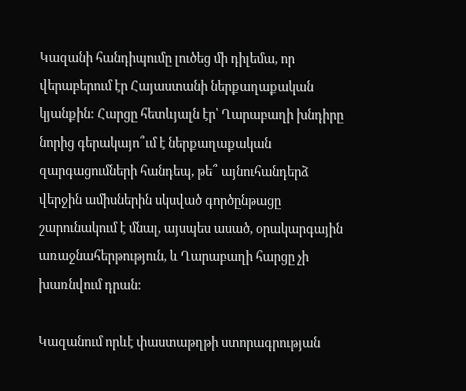Կազանի հանդիպումը լուծեց մի դիլեմա, որ վերաբերում էր Հայաստանի ներքաղաքական կյանքին: Հարցը հետևյալն էր՝ Ղարաբաղի խնդիրը նորից գերակայո՞ւմ է ներքաղաքական զարգացումների հանդեպ, թե՞ այնուհանդերձ վերջին ամիսներին սկսված գործընթացը շարունակում է մնալ, այսպես ասած, օրակարգային առաջնահերթություն, և Ղարաբաղի հարցը չի խառնվում դրան:

Կազանում որևէ փաստաթղթի ստորագրության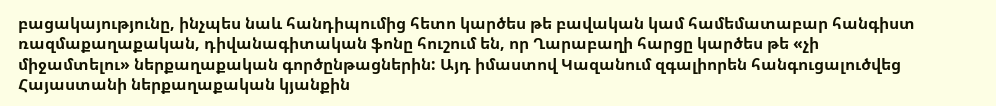բացակայությունը, ինչպես նաև հանդիպումից հետո կարծես թե բավական կամ համեմատաբար հանգիստ ռազմաքաղաքական, դիվանագիտական ֆոնը հուշում են, որ Ղարաբաղի հարցը կարծես թե «չի միջամտելու» ներքաղաքական գործընթացներին: Այդ իմաստով Կազանում զգալիորեն հանգուցալուծվեց Հայաստանի ներքաղաքական կյանքին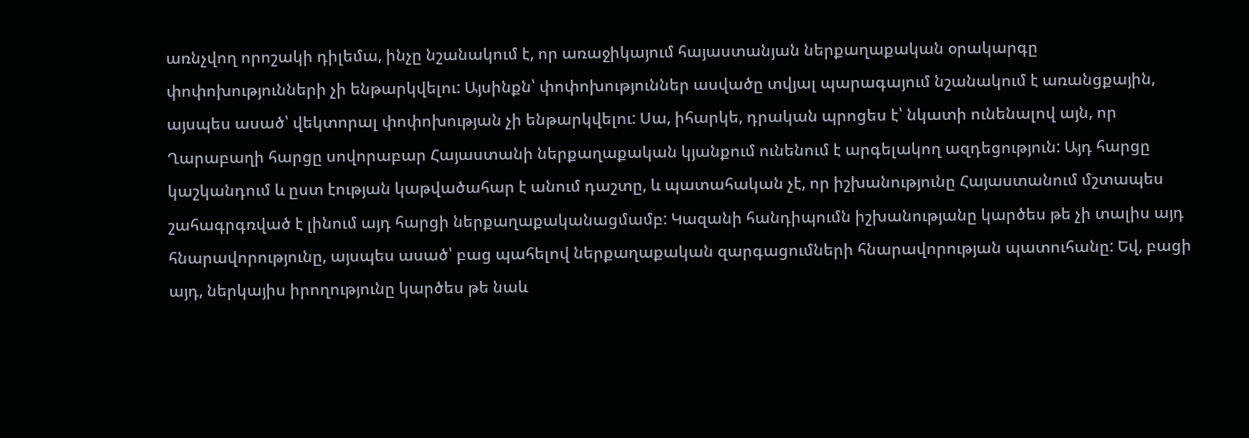առնչվող որոշակի դիլեմա, ինչը նշանակում է, որ առաջիկայում հայաստանյան ներքաղաքական օրակարգը փոփոխությունների չի ենթարկվելու: Այսինքն՝ փոփոխություններ ասվածը տվյալ պարագայում նշանակում է առանցքային, այսպես ասած՝ վեկտորալ փոփոխության չի ենթարկվելու: Սա, իհարկե, դրական պրոցես է՝ նկատի ունենալով այն, որ Ղարաբաղի հարցը սովորաբար Հայաստանի ներքաղաքական կյանքում ունենում է արգելակող ազդեցություն: Այդ հարցը կաշկանդում և ըստ էության կաթվածահար է անում դաշտը, և պատահական չէ, որ իշխանությունը Հայաստանում մշտապես շահագրգռված է լինում այդ հարցի ներքաղաքականացմամբ: Կազանի հանդիպումն իշխանությանը կարծես թե չի տալիս այդ հնարավորությունը, այսպես ասած՝ բաց պահելով ներքաղաքական զարգացումների հնարավորության պատուհանը: Եվ, բացի այդ, ներկայիս իրողությունը կարծես թե նաև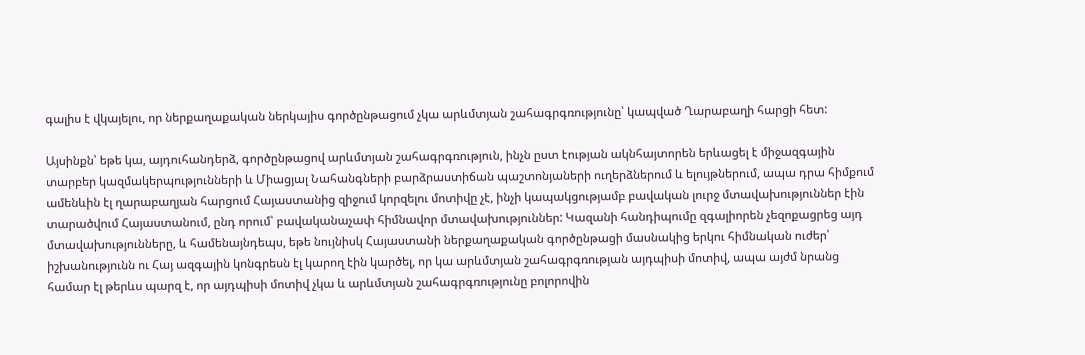գալիս է վկայելու, որ ներքաղաքական ներկայիս գործընթացում չկա արևմտյան շահագրգռությունը՝ կապված Ղարաբաղի հարցի հետ:

Այսինքն՝ եթե կա, այդուհանդերձ, գործընթացով արևմտյան շահագրգռություն, ինչն ըստ էության ակնհայտորեն երևացել է միջազգային տարբեր կազմակերպությունների և Միացյալ Նահանգների բարձրաստիճան պաշտոնյաների ուղերձներում և ելույթներում, ապա դրա հիմքում ամենևին էլ ղարաբաղյան հարցում Հայաստանից զիջում կորզելու մոտիվը չէ, ինչի կապակցությամբ բավական լուրջ մտավախություններ էին տարածվում Հայաստանում, ընդ որում՝ բավականաչափ հիմնավոր մտավախություններ: Կազանի հանդիպումը զգալիորեն չեզոքացրեց այդ մտավախությունները, և համենայնդեպս, եթե նույնիսկ Հայաստանի ներքաղաքական գործընթացի մասնակից երկու հիմնական ուժեր՝ իշխանությունն ու Հայ ազգային կոնգրեսն էլ կարող էին կարծել, որ կա արևմտյան շահագրգռության այդպիսի մոտիվ, ապա այժմ նրանց համար էլ թերևս պարզ է, որ այդպիսի մոտիվ չկա և արևմտյան շահագրգռությունը բոլորովին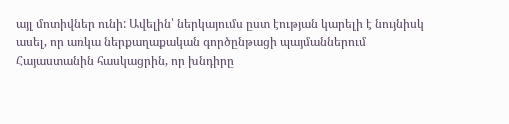այլ մոտիվներ ունի: Ավելին՝ ներկայումս ըստ էության կարելի է նույնիսկ ասել, որ առկա ներքաղաքական գործընթացի պայմաններում Հայաստանին հասկացրին, որ խնդիրը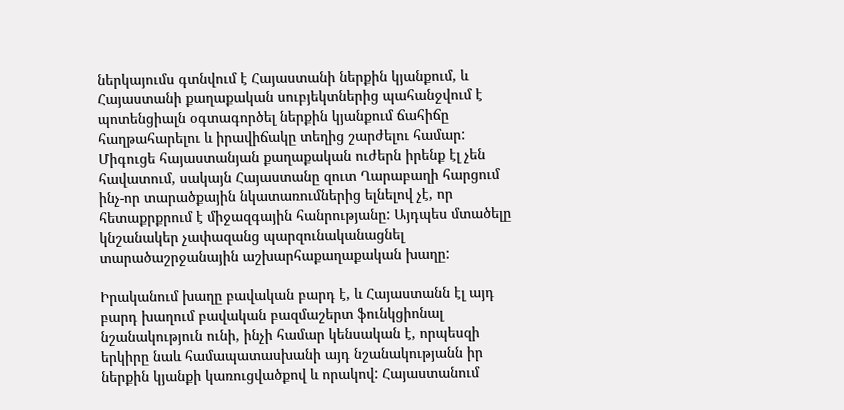ներկայումս գտնվում է Հայաստանի ներքին կյանքում, և Հայաստանի քաղաքական սուբյեկտներից պահանջվում է պոտենցիալն օգտագործել ներքին կյանքում ճահիճը հաղթահարելու և իրավիճակը տեղից շարժելու համար: Միգուցե հայաստանյան քաղաքական ուժերն իրենք էլ չեն հավատում, սակայն Հայաստանը զուտ Ղարաբաղի հարցում ինչ-որ տարածքային նկատառումներից ելնելով չէ, որ հետաքրքրում է միջազգային հանրությանը: Այդպես մտածելը կնշանակեր չափազանց պարզունականացնել տարածաշրջանային աշխարհաքաղաքական խաղը:

Իրականում խաղը բավական բարդ է, և Հայաստանն էլ այդ բարդ խաղում բավական բազմաշերտ ֆունկցիոնալ նշանակություն ունի, ինչի համար կենսական է, որպեսզի երկիրը նաև համապատասխանի այդ նշանակությանն իր ներքին կյանքի կառուցվածքով և որակով: Հայաստանում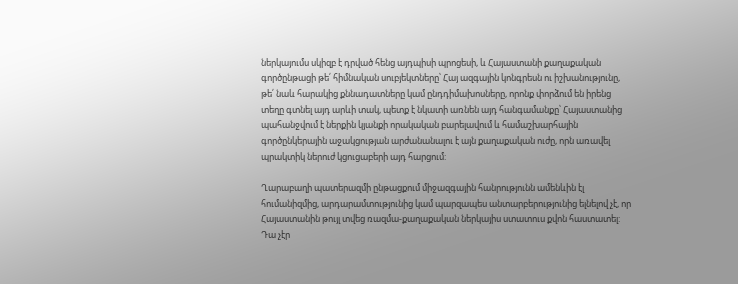ներկայումս սկիզբ է դրված հենց այդպիսի պրոցեսի, և Հայաստանի քաղաքական գործընթացի թե՛ հիմնական սուբյեկտները՝ Հայ ազգային կոնգրեսն ու իշխանությունը, թե՛ նաև հարակից քննադատները կամ ընդդիմախոսները, որոնք փորձում են իրենց տեղը գտնել այդ արևի տակ, պետք է նկատի առնեն այդ հանգամանքը՝ Հայաստանից պահանջվում է ներքին կյանքի որակական բարելավում և համաշխարհային գործընկերային աջակցության արժանանալու է այն քաղաքական ուժը, որն առավել պրակտիկ ներուժ կցուցաբերի այդ հարցում:

Ղարաբաղի պատերազմի ընթացքում միջազգային հանրությունն ամենևին էլ հումանիզմից, արդարամտությունից կամ պարզապես անտարբերությունից ելնելով չէ, որ Հայաստանին թույլ տվեց ռազմա-քաղաքական ներկայիս ստատուս քվոն հաստատել: Դա չէր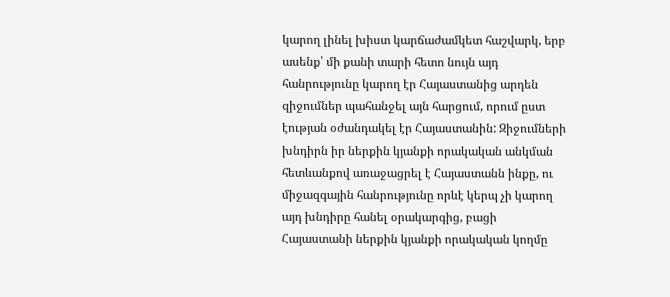կարող լինել խիստ կարճաժամկետ հաշվարկ, երբ ասենք՝ մի քանի տարի հետո նույն այդ հանրությունը կարող էր Հայաստանից արդեն զիջումներ պահանջել այն հարցում, որում ըստ էության օժանդակել էր Հայաստանին: Զիջումների խնդիրն իր ներքին կյանքի որակական անկման հետևանքով առաջացրել է Հայաստանն ինքը, ու միջազգային հանրությունը որևէ կերպ չի կարող այդ խնդիրը հանել օրակարգից, բացի Հայաստանի ներքին կյանքի որակական կողմը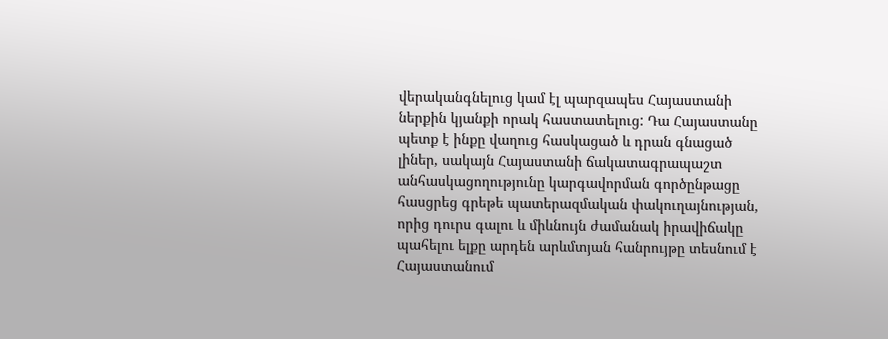վերականգնելուց կամ էլ պարզապես Հայաստանի ներքին կյանքի որակ հաստատելուց: Դա Հայաստանը պետք է ինքը վաղուց հասկացած և դրան գնացած լիներ, սակայն Հայաստանի ճակատագրապաշտ անհասկացողությունը կարգավորման գործընթացը հասցրեց գրեթե պատերազմական փակուղայնության, որից դուրս գալու և միևնույն ժամանակ իրավիճակը պահելու ելքը արդեն արևմտյան հանրույթը տեսնում է Հայաստանում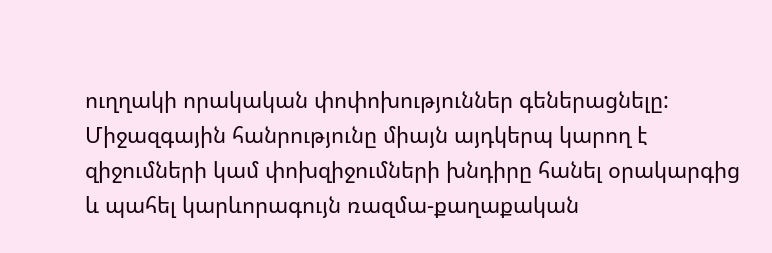ուղղակի որակական փոփոխություններ գեներացնելը: Միջազգային հանրությունը միայն այդկերպ կարող է զիջումների կամ փոխզիջումների խնդիրը հանել օրակարգից և պահել կարևորագույն ռազմա-քաղաքական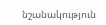նշանակություն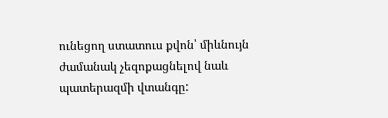ունեցող ստատուս քվոն՝ միևնույն ժամանակ չեզոքացնելով նաև պատերազմի վտանգը: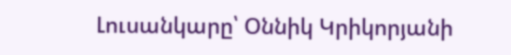Լուսանկարը՝ Օննիկ Կրիկորյանի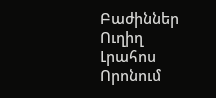Բաժիններ
Ուղիղ
Լրահոս
Որոնում